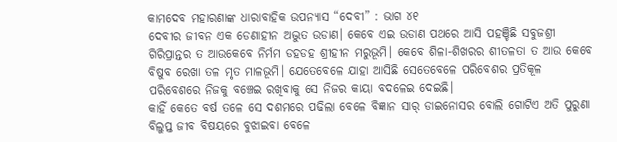କାମଦେବ ମହାରଣାଙ୍କ ଧାରାବାହିକ ଉପନ୍ୟାସ “ଦେବୀ” : ଭାଗ ୪୧
ଦେବୀର ଜୀବନ ଏକ ଡେଣାହୀନ ଅଦ୍ଭୁତ ଉଡାଣ। କେବେ ଏଇ ଉଡାଣ ପଥରେ ଆସି ପହଞ୍ଚିଛି ସବୁଜଶ୍ରୀ ଗିରିପ୍ରାନ୍ତର ତ ଆଉକେବେ ନିର୍ମମ ଡହଡହ ଶ୍ରୀହୀନ ମରୁଭୂମି। କେବେ ଶିଳା-ଶିଖରର ଶୀତଳତା ତ ଆଉ କେବେ ବିଷୁବ ରେଖା ତଳ ମୃତ ମାଳଭୂମି। ଯେତେବେଳେ ଯାହା ଆସିଛି ସେତେବେଳେ ପରିବେଶର ପ୍ରତିକୂଳ ପରିବେଶରେ ନିଜକୁ ବଞ୍ଚେଇ ରଖିବାକୁ ସେ ନିଜର କାୟା ବଦଳେଇ ଦେଇଛି।
କାହିଁ କେତେ ବର୍ଷ ତଳେ ସେ ଦଶମରେ ପଢିଲା ବେଳେ ବିଜ୍ଞାନ ସାର୍ ଡାଇନୋସର ବୋଲି ଗୋଟିଏ ଅତି ପୁରୁଣା ବିଲୁପ୍ତ ଜୀବ ବିଷୟରେ ବୁଝାଇବା ବେଳେ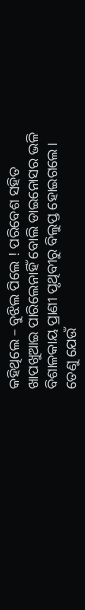କହିଥିଲେ – ବୁଝିଲ ପିଲେ ! ପରିବେଶ ସହିତ ଖାପଖୁଆଇ ପାରିଲେନାହିଁ ବୋଲି ଡାଇନୋସର ଭଳି ବିଶାଳକାୟ ପ୍ରାଣୀ ପୃଥିବୀରୁ ବିଲୁପ୍ତ ହୋଇଗଲେ। ତେଣୁ ଯେଉଁ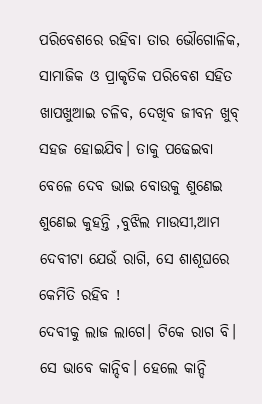ପରିବେଶରେ ରହିବା ତାର ଭୌଗୋଳିକ, ସାମାଜିକ ଓ ପ୍ରାକୃତିକ ପରିବେଶ ସହିତ ଖାପଖୁଆଇ ଚଳିବ, ଦେଖିବ ଜୀବନ ଖୁବ୍ ସହଜ ହୋଇଯିବ। ତାକୁ ପଢେଇବା ବେଳେ ଦେବ ଭାଇ ବୋଉକୁ ଶୁଣେଇ ଶୁଣେଇ କୁହନ୍ତି ,ବୁଝିଲ ମାଉସୀ,ଆମ ଦେବୀଟା ଯେଉଁ ରାଗି, ସେ ଶାଶୂଘରେ କେମିତି ରହିବ !
ଦେବୀକୁ ଲାଜ ଲାଗେ। ଟିକେ ରାଗ ବି। ସେ ଭାବେ କାନ୍ଦିବ। ହେଲେ କାନ୍ଦି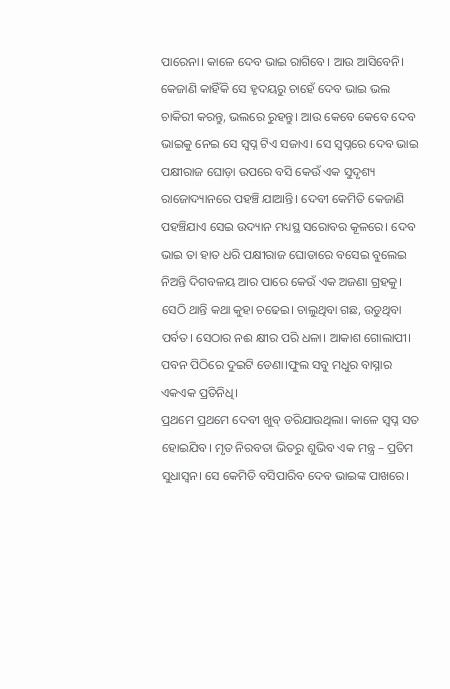ପାରେନା। କାଳେ ଦେବ ଭାଇ ରାଗିବେ। ଆଉ ଆସିବେନି। କେଜାଣି କାହିଁକି ସେ ହୃଦୟରୁ ଚାହେଁ ଦେବ ଭାଇ ଭଲ ଚାକିରୀ କରନ୍ତୁ, ଭଲରେ ରୁହନ୍ତୁ। ଆଉ କେବେ କେବେ ଦେବ ଭାଇକୁ ନେଇ ସେ ସ୍ବପ୍ନ ଟିଏ ସଜାଏ। ସେ ସ୍ୱପ୍ନରେ ଦେବ ଭାଇ ପକ୍ଷୀରାଜ ଘୋଡ଼ା ଉପରେ ବସି କେଉଁ ଏକ ସୁଦୃଶ୍ୟ ରାଜୋଦ୍ୟାନରେ ପହଞ୍ଚି ଯାଆନ୍ତି। ଦେବୀ କେମିତି କେଜାଣି ପହଞ୍ଚିଯାଏ ସେଇ ଉଦ୍ୟାନ ମଧ୍ୟସ୍ଥ ସରୋବର କୂଳରେ। ଦେବ ଭାଇ ତା ହାତ ଧରି ପକ୍ଷୀରାଜ ଘୋଡାରେ ବସେଇ ବୁଲେଇ ନିଅନ୍ତି ଦିଗବଳୟ ଆର ପାରେ କେଉଁ ଏକ ଅଜଣା ଗ୍ରହକୁ। ସେଠି ଥାନ୍ତି କଥା କୁହା ଚଢେଇ। ଚାଲୁଥିବା ଗଛ, ଉଡୁଥିବା ପର୍ବତ। ସେଠାର ନଈ କ୍ଷୀର ପରି ଧଳା। ଆକାଶ ଗୋଲାପୀ। ପବନ ପିଠିରେ ଦୁଇଟି ଡେଣା।ଫୁଲ ସବୁ ମଧୁର ବାସ୍ନାର ଏକଏକ ପ୍ରତିନିଧି।
ପ୍ରଥମେ ପ୍ରଥମେ ଦେବୀ ଖୁବ୍ ଡରିଯାଉଥିଲା। କାଳେ ସ୍ବପ୍ନ ସତ ହୋଇଯିବ। ମୃତ ନିରବତା ଭିତରୁ ଶୁଭିବ ଏକ ମନ୍ତ୍ର – ପ୍ରତିମ ସୁଧାସ୍ଵନ। ସେ କେମିତି ବସିପାରିବ ଦେବ ଭାଇଙ୍କ ପାଖରେ।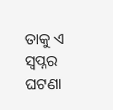ତାକୁ ଏ ସ୍ବପ୍ନର ଘଟଣା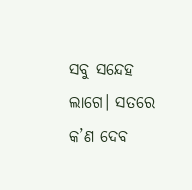ସବୁ ସନ୍ଦେହ ଲାଗେ। ସତରେ କ’ଣ ଦେବ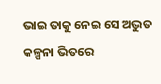ଭାଇ ତାକୁ ନେଇ ସେ ଅଦ୍ଭୁତ କଳ୍ପନା ଭିତରେ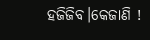ହଜିଜିବ।କେଜାଣି !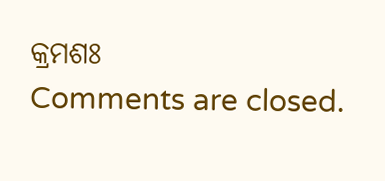କ୍ରମଶଃ
Comments are closed.